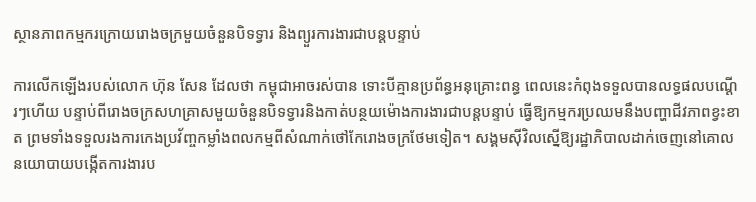ស្ថានភាពកម្មករក្រោយរោងចក្រមួយចំនួនបិទទ្វារ និងព្យួរការងារជាបន្តបន្ទាប់

ការលើកឡើងរបស់លោក ហ៊ុន សែន ដែលថា កម្ពុជាអាចរស់បាន ទោះបីគ្មានប្រព័ន្ធអនុគ្រោះពន្ធ ពេលនេះកំពុងទទួលបានលទ្ធផលបណ្ដើរៗហើយ បន្ទាប់ពីរោងចក្រសហគ្រាសមួយចំនួនបិទទ្វារនិងកាត់បន្ថយម៉ោងការងារជាបន្តបន្ទាប់ ធ្វើឱ្យកម្មករប្រឈមនឹងបញ្ហាជីវភាពខ្វះខាត ព្រមទាំងទទួលរងការកេងប្រវ័ញ្ចកម្លាំងពលកម្មពីសំណាក់ថៅកែរោងចក្រថែមទៀត។ សង្គមស៊ីវិលស្នើឱ្យរដ្ឋាភិបាលដាក់ចេញនៅគោលនយោបាយបង្កើតការងារប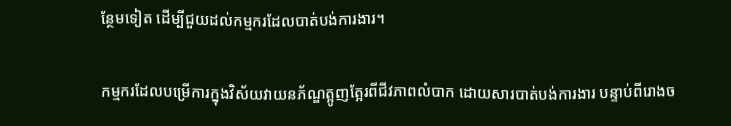ន្ថែមទៀត ដើម្បីជួយដល់កម្មករដែលបាត់បង់ការងារ។

កម្មករដែលបម្រើការក្នុងវិស័យវាយនភ័ណ្ឌត្អូញត្អែរពីជីវភាពលំបាក ដោយសារបាត់បង់ការងារ បន្ទាប់ពីរោងច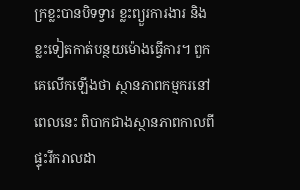ក្រខ្លះបានបិទទ្វារ ខ្លះព្យួរការងារ និងខ្លះទៀតកាត់បន្ថយម៉ោងធ្វើការ។ ពួកគេលើកឡើងថា ស្ថានភាពកម្មករនៅពេលនេះ ពិបាកជាងស្ថានភាពកាលពីផ្ទុះរីករាលដា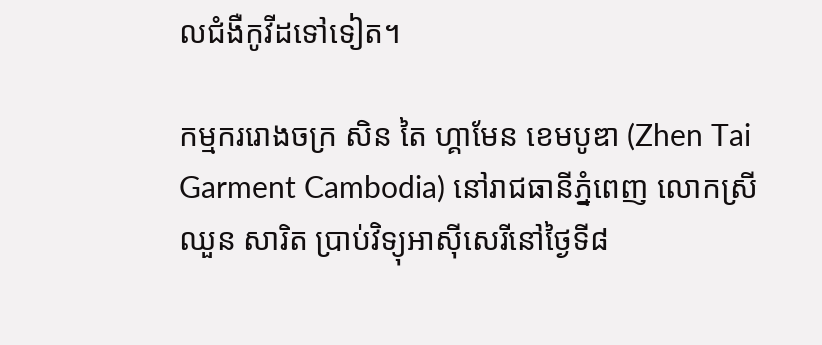លជំងឺកូវីដទៅទៀត។

កម្មកររោងចក្រ សិន តៃ ហ្គាមែន ខេមបូឌា (Zhen Tai Garment Cambodia) នៅរាជធានីភ្នំពេញ លោកស្រី ឈួន សារិត ប្រាប់វិទ្យុអាស៊ីសេរីនៅថ្ងៃទី៨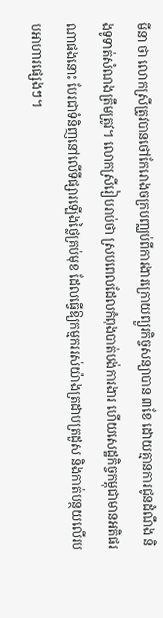មីនា ថា លោកស្រីត្រូវបានថៅកែរោងចក្របញ្ឈប់ពីការងារក្រោយព្យួរកិច្ចសន្យាបាន ៣ខែ ដោយគ្មានការជូនដំណឹង និងទូទាត់សំណងត្រឹមត្រូវ។ លោកស្រីរៀបរាប់ថា ស្របពេលដែលកំពុងបាត់បង់ការងារ ហើយសេដ្ឋកិច្ចកម្ពុជាមានអតិផរណាផងនោះ បែរជាទំនិញនៅលើទីផ្សារឡើងថ្លៃគ្រប់មុខ ដែលធ្វើឱ្យកម្មកររស់យ៉ាងត្រដាបត្រដួស និងកាត់បន្ថយលើរបបអាហារផ្សេងៗ។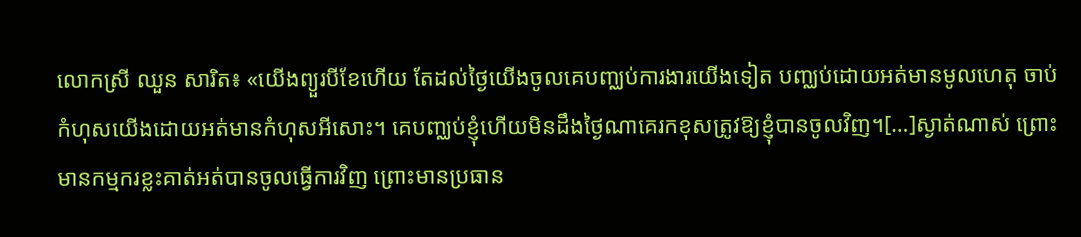លោកស្រី ឈួន សារិត៖ «យើងព្យួរបីខែហើយ តែដល់ថ្ងៃយើងចូលគេបញ្ឈប់ការងារយើងទៀត បញ្ឈប់ដោយអត់មានមូលហេតុ ចាប់កំហុសយើងដោយអត់មានកំហុសអីសោះ។ គេបញ្ឈប់ខ្ញុំហើយមិនដឹងថ្ងៃណាគេរកខុសត្រូវឱ្យខ្ញុំបានចូលវិញ។[…]ស្ងាត់ណាស់ ព្រោះមានកម្មករខ្លះគាត់អត់បានចូលធ្វើការវិញ ព្រោះមានប្រធាន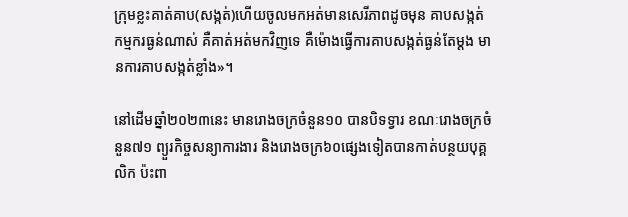ក្រុមខ្លះគាត់គាប(សង្កត់)ហើយចូលមកអត់មានសេរីភាពដូចមុន គាបសង្កត់កម្មករធ្ងន់ណាស់ គឺគាត់អត់មកវិញទេ គឺម៉ោងធ្វើការគាបសង្កត់ធ្ងន់តែម្ដង មានការគាបសង្កត់ខ្លាំង»។

នៅដើមឆ្នាំ២០២៣នេះ មានរោងចក្រចំនួន១០ បានបិទទ្វារ ខណៈរោងចក្រចំនួន៧១ ព្យួរកិច្ចសន្យាការងារ និងរោងចក្រ៦០ផ្សេងទៀតបានកាត់បន្ថយបុគ្គលិក ប៉ះពា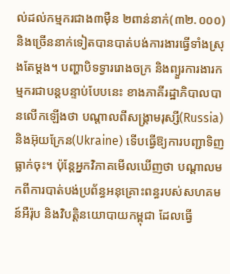ល់ដល់កម្មករជាង៣ម៉ឺន ២ពាន់នាក់(៣២.០០០) និងច្រើននាក់ទៀតបានបាត់បង់ការងារធ្វើទាំងស្រុងតែម្ដង។ បញ្ហាបិទទ្វាររោងចក្រ និងព្យួរការងារកម្មករជាបន្តបន្ទាប់បែបនេះ ខាងភាគីរដ្ឋាភិបាលបានលើកឡើងថា បណ្ដាលពីសង្គ្រាមរុស្សី(Russia) និងអ៊ុយក្រែន(Ukraine) ទើបធ្វើឱ្យការបញ្ជាទិញធ្លាក់ចុះ។ ប៉ុន្តែអ្នកវិភាគមើលឃើញថា បណ្ដាលមកពីការបាត់បង់ប្រព័ន្ធអនុគ្រោះពន្ធរបស់សហគមន៍អឺរ៉ុប និងវិបត្តិនយោបាយកម្ពុជា ដែលធ្វើ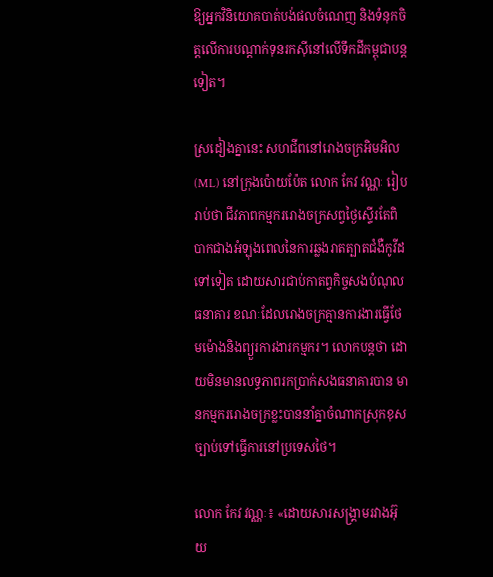ឱ្យអ្នកវិនិយោគបាត់បង់ផលចំណេញ និងទំនុកចិត្តលើការបណ្ដាក់ទុនរកស៊ីនៅលើទឹកដីកម្ពុជាបន្តទៀត។

ស្រដៀងគ្នានេះ សហជីពនៅរោងចក្រអិមអិល (ML) នៅក្រុងប៉ោយប៉ែត លោក កែវ វណ្ណៈ រៀបរាប់ថា ជីវភាពកម្មកររោងចក្រសព្វថ្ងៃស្ទើរតែពិបាកជាងអំឡុងពេលនៃការឆ្លងរាតត្បាតជំងឺកូវីដទៅទៀត ដោយសារជាប់កាតព្វកិច្ចសងបំណុលធនាគារ ខណៈដែលរោងចក្រគ្មានការងារធ្វើថែមម៉ោងនិងព្យួរការងារកម្មករ។ លោកបន្តថា ដោយមិនមានលទ្ធភាពរកប្រាក់សងធនាគារបាន មានកម្មកររោងចក្រខ្លះបាននាំគ្នាចំណាកស្រុកខុសច្បាប់ទៅធ្វើការនៅប្រទេសថៃ។

លោក កែវ វណ្ណៈ៖ «ដោយសារសង្គ្រាមរវាងអ៊ុយ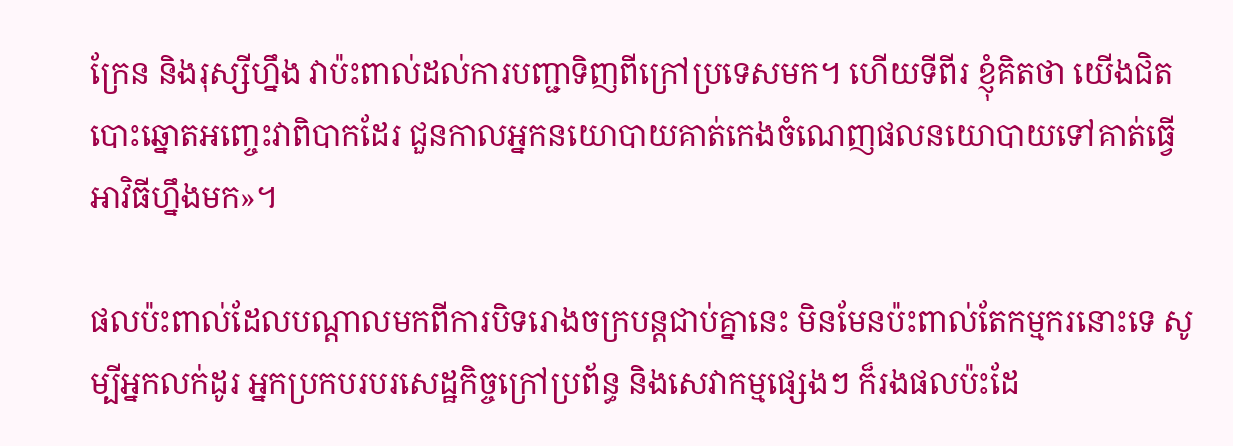ក្រែន និងរុស្សីហ្នឹង វាប៉ះពាល់ដល់ការបញ្ជាទិញពីក្រៅប្រទេសមក។ ហើយទីពីរ ខ្ញុំគិតថា យើងជិតបោះឆ្នោតអញ្ចេះវាពិបាកដែរ ជួនកាលអ្នកនយោបាយគាត់កេងចំណេញផលនយោបាយទៅគាត់ធ្វើអាវិធីហ្នឹងមក»។

ផលប៉ះពាល់ដែលបណ្ដាលមកពីការបិទរោងចក្របន្តជាប់គ្នានេះ មិនមែនប៉ះពាល់តែកម្មករនោះទេ សូម្បីអ្នកលក់ដូរ អ្នកប្រកបរបរសេដ្ឋកិច្ចក្រៅប្រព័ន្ធ និងសេវាកម្មផ្សេងៗ ក៏រងផលប៉ះដែ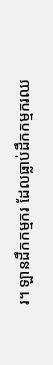រ។ ឡានដឹកកម្មករ ដែលធ្លាប់ដឹកកម្មករឈ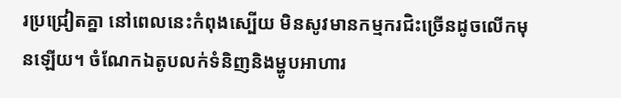រប្រជ្រៀតគ្នា នៅពេលនេះកំពុងស្បើយ មិនសូវមានកម្មករជិះច្រើនដូចលើកមុនឡើយ។ ចំណែកឯតូបលក់ទំនិញនិងម្ហូបអាហារ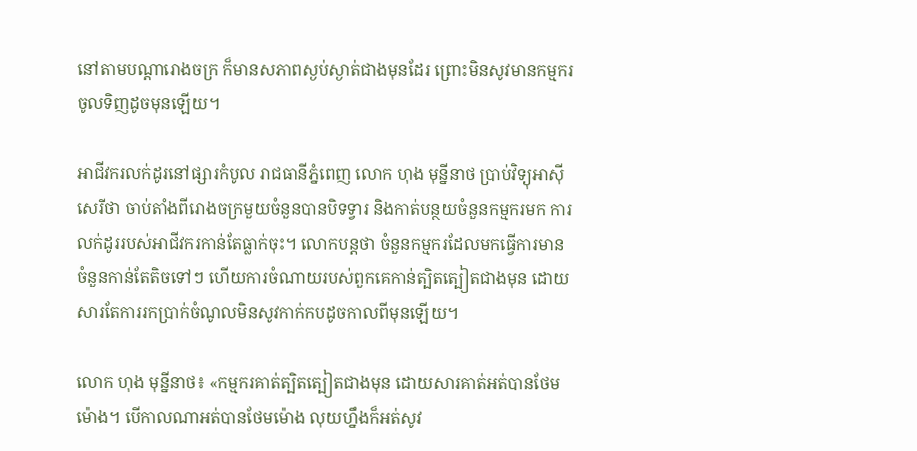នៅតាមបណ្ដារោងចក្រ ក៏មានសភាពស្ងប់ស្ងាត់ជាងមុនដែរ ព្រោះមិនសូវមានកម្មករចូលទិញដូចមុនឡើយ។

អាជីវករលក់ដូរនៅផ្សារកំបូល រាជធានីភ្នំពេញ លោក ហុង មុន្នីនាថ ប្រាប់វិទ្យុអាស៊ីសេរីថា ចាប់តាំងពីរោងចក្រមួយចំនួនបានបិទទ្វារ និងកាត់បន្ថយចំនួនកម្មករមក ការលក់ដូររបស់អាជីវករកាន់តែធ្លាក់ចុះ។ លោកបន្តថា ចំនួនកម្មករដែលមកធ្វើការមានចំនួនកាន់តែតិចទៅៗ ហើយការចំណាយរបស់ពួកគេកាន់ត្បិតត្បៀតជាងមុន ដោយសារតែការរកប្រាក់ចំណូលមិនសូវកាក់កបដូចកាលពីមុនឡើយ។

លោក ហុង មុន្នីនាថ៖ «កម្មករគាត់ត្បិតត្បៀតជាងមុន ដោយសារគាត់អត់បានថែមម៉ោង។ បើកាលណាអត់បានថែមម៉ោង លុយហ្នឹងក៏អត់សូវ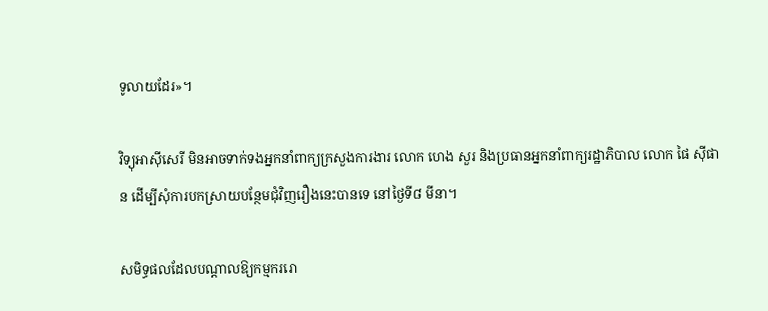ទូលាយដែរ»។

វិទ្យុអាស៊ីសេរី មិនអាចទាក់ទងអ្នកនាំពាក្យក្រសួងការងារ លោក ហេង សួរ និងប្រធានអ្នកនាំពាក្យរដ្ឋាភិបាល លោក ផៃ ស៊ីផាន ដើម្បីសុំការបកស្រាយបន្ថែមជុំវិញរឿងនេះបានទេ នៅថ្ងៃទី៨ មីនា។

សមិទ្ធផលដែលបណ្ដាលឱ្យកម្មកររោ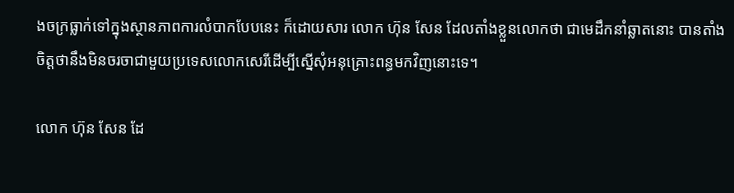ងចក្រធ្លាក់ទៅក្នុងស្ថានភាពការលំបាកបែបនេះ ក៏ដោយសារ លោក ហ៊ុន សែន ដែលតាំងខ្លួនលោកថា ជាមេដឹកនាំឆ្លាតនោះ បានតាំងចិត្តថានឹងមិនចរចាជាមួយប្រទេសលោកសេរីដើម្បីស្នើសុំអនុគ្រោះពន្ធមកវិញនោះទេ។

លោក ហ៊ុន សែន ដែ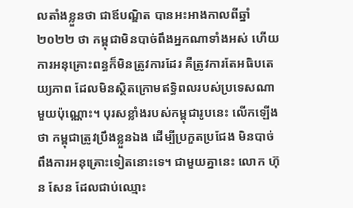លតាំងខ្លួនថា ជាឪបណ្ឌិត បានអះអាងកាលពីឆ្នាំ២០២២ ថា កម្ពុជាមិនបាច់ពឹងអ្នកណាទាំងអស់ ហើយការអនុគ្រោះពន្ធក៏មិនត្រូវការដែរ គឺត្រូវការតែអធិបតេយ្យភាព ដែលមិនស្ថិតក្រោមឥទ្ធិពលរបស់ប្រទេសណាមួយប៉ុណ្ណោះ។ បុរសខ្លាំងរបស់កម្ពុជារូបនេះ លើកឡើងថា កម្ពុជាត្រូវប្រឹងខ្លួនឯង ដើម្បីប្រកួតប្រជែង មិនបាច់ពឹងការអនុគ្រោះទៀតនោះទេ។ ជាមួយគ្នានេះ លោក ហ៊ុន សែន ដែលជាប់ឈ្មោះ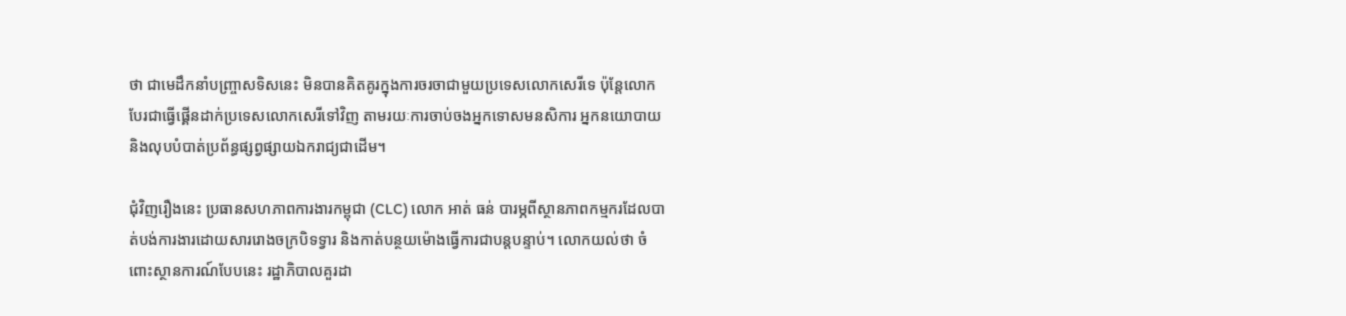ថា ជាមេដឹកនាំបញ្ច្រាសទិសនេះ មិនបានគិតគូរក្នុងការចរចាជាមួយប្រទេសលោកសេរីទេ ប៉ុន្តែលោកបែរជាធ្វើផ្គើនដាក់ប្រទេសលោកសេរីទៅវិញ តាមរយៈការចាប់ចងអ្នកទោសមនសិការ អ្នកនយោបាយ និងលុបបំបាត់ប្រព័ន្ធផ្សព្វផ្សាយឯករាជ្យជាដើម។

ជុំវិញរឿងនេះ ប្រធានសហភាពការងារកម្ពុជា (CLC) លោក អាត់ ធន់ បារម្ភពីស្ថានភាពកម្មករដែលបាត់បង់ការងារដោយសាររោងចក្របិទទ្វារ និងកាត់បន្ថយម៉ោងធ្វើការជាបន្តបន្ទាប់។ លោកយល់ថា ចំពោះស្ថានការណ៍បែបនេះ រដ្ឋាភិបាលគួរដា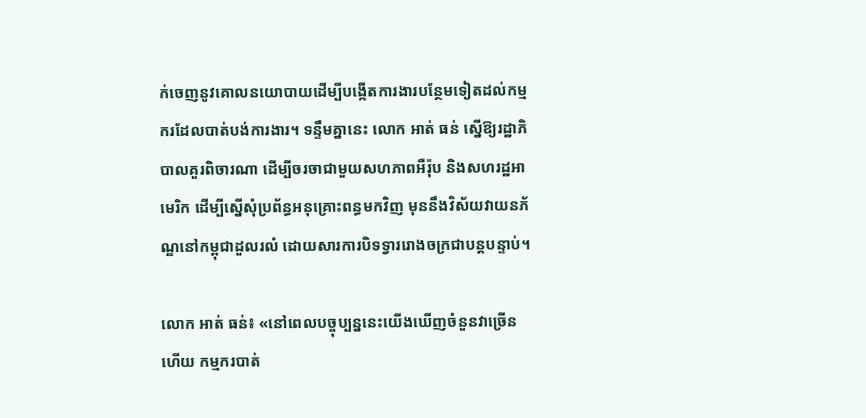ក់ចេញនូវគោលនយោបាយដើម្បីបង្កើតការងារបន្ថែមទៀតដល់កម្មករដែលបាត់បង់ការងារ។ ទន្ទឹមគ្នានេះ លោក អាត់ ធន់ ស្នើឱ្យរដ្ឋាភិបាលគួរពិចារណា ដើម្បីចរចាជាមួយសហភាពអឺរ៉ុប និងសហរដ្ឋអាមេរិក ដើម្បីស្នើសុំប្រព័ន្ធអនុគ្រោះពន្ធមកវិញ មុននឹងវិស័យវាយនភ័ណ្ឌនៅកម្ពុជាដួលរលំ ដោយសារការបិទទ្វាររោងចក្រជាបន្តបន្ទាប់។

លោក អាត់ ធន់៖ «នៅពេលបច្ចុប្បន្ននេះយើងឃើញចំនួនវាច្រើនហើយ កម្មករបាត់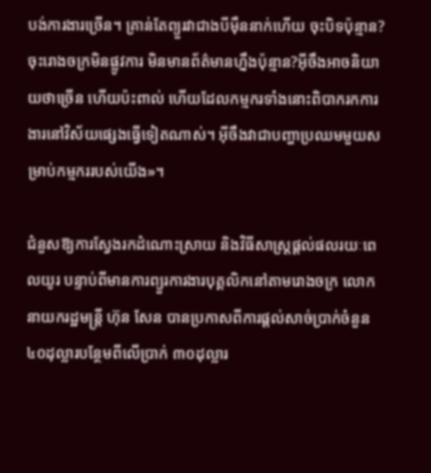បង់ការងារច្រើន។ គ្រាន់តែព្យួរវាជាងបីម៉ឺននាក់ហើយ ចុះបិទប៉ុន្មាន?ចុះរោងចក្រមិនផ្លូវការ មិនមានព័ត៌មានហ្នឹងប៉ុន្មាន?អ៊ីចឹងអាចនិយាយថាច្រើន ហើយប៉ះពាល់ ហើយដែលកម្មករទាំងនោះពិបាករកការងារនៅវិស័យផ្សេងធ្វើទៀតណាស់។ អ៊ីចឹងវាជាបញ្ហាប្រឈមមួយសម្រាប់កម្មកររបស់យើង»។

ជំនួសឱ្យការស្វែងរកដំណោះស្រាយ និងវិធីសាស្ត្រផ្ដល់ផលរយៈពេលយូរ បន្ទាប់ពីមានការព្យួរការងារបុគ្គលិកនៅតាមរោងចក្រ លោកនាយករដ្ឋមន្ត្រី ហ៊ុន សែន បានប្រកាសពីការផ្ដល់សាច់ប្រាក់ចំនួន ៤០ដុល្លារបន្ថែមពីលើប្រាក់ ៣០ដុល្លារ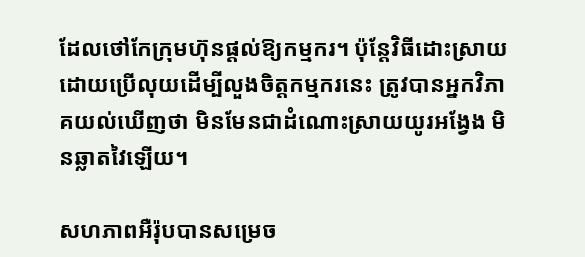ដែលថៅកែក្រុមហ៊ុនផ្ដល់ឱ្យកម្មករ។ ប៉ុន្តែវិធីដោះស្រាយដោយប្រើលុយដើម្បីលួងចិត្តកម្មករនេះ ត្រូវបានអ្នកវិភាគយល់ឃើញថា មិនមែនជាដំណោះស្រាយយូរអង្វែង មិនឆ្លាតវៃឡើយ។

សហភាពអឺរ៉ុបបានសម្រេច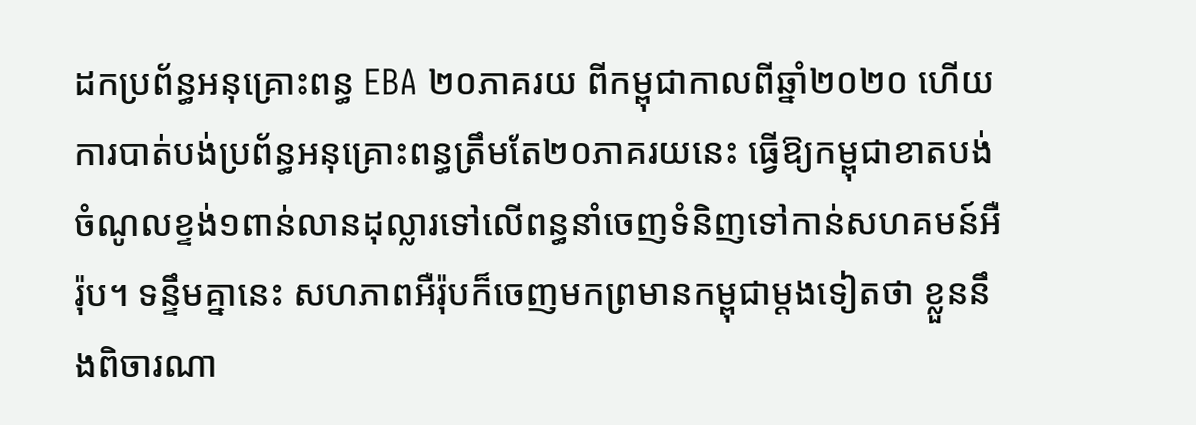ដកប្រព័ន្ធអនុគ្រោះពន្ធ EBA ២០ភាគរយ ពីកម្ពុជាកាលពីឆ្នាំ២០២០ ហើយការបាត់បង់ប្រព័ន្ធអនុគ្រោះពន្ធត្រឹមតែ២០ភាគរយនេះ ធ្វើឱ្យកម្ពុជាខាតបង់ចំណូលខ្ទង់១ពាន់លានដុល្លារទៅលើពន្ធនាំចេញទំនិញទៅកាន់សហគមន៍អឺរ៉ុប។ ទន្ទឹមគ្នានេះ សហភាពអឺរ៉ុបក៏ចេញមកព្រមានកម្ពុជាម្តងទៀតថា ខ្លួននឹងពិចារណា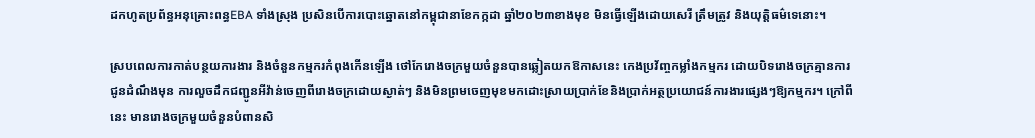ដកហូតប្រព័ន្ធអនុគ្រោះពន្ធEBA ទាំងស្រុង ប្រសិនបើការបោះឆ្នោតនៅកម្ពុជានាខែកក្កដា ឆ្នាំ២០២៣ខាងមុខ មិនធ្វើឡើងដោយសេរី ត្រឹមត្រូវ និងយុត្តិធម៌ទេនោះ។

ស្របពេលការកាត់បន្ថយការងារ និងចំនួនកម្មករកំពុងកើនឡើង ថៅកែរោងចក្រមួយចំនួនបានឆ្លៀតយកឱកាសនេះ កេងប្រវ័ញ្ចកម្លាំងកម្មករ ដោយបិទរោងចក្រគ្មានការជូនដំណឹងមុន ការលួចដឹកជញ្ជូនអីវ៉ាន់ចេញពីរោងចក្រដោយស្ងាត់ៗ និងមិនព្រមចេញមុខមកដោះស្រាយប្រាក់ខែនិងប្រាក់អត្ថប្រយោជន៍ការងារផ្សេងៗឱ្យកម្មករ។ ក្រៅពីនេះ មានរោងចក្រមួយចំនួនបំពានសិ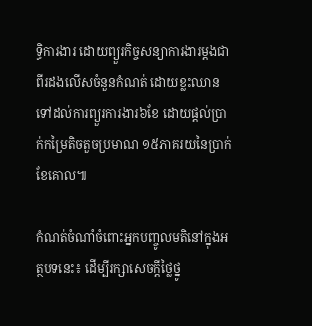ទ្ធិការងារ ដោយព្យួរកិច្ចសន្យាការងារម្ដងជាពីរដងលើសចំនួនកំណត់ ដោយខ្លះឈានទៅដល់ការព្យួរការងារ៦ខែ ដោយផ្ដល់ប្រាក់កម្រៃតិចតួចប្រមាណ ១៥ភាគរយនៃប្រាក់ខែគោល៕

កំណត់ចំណាំចំពោះអ្នកបញ្ចូលមតិនៅក្នុងអត្ថបទនេះ៖ ដើម្បីរក្សាសេចក្ដីថ្លៃថ្នូ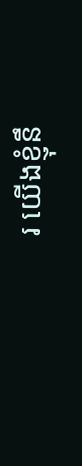រ យើងខ្ញុំនឹ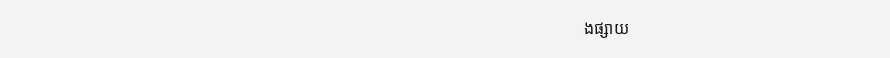ងផ្សាយ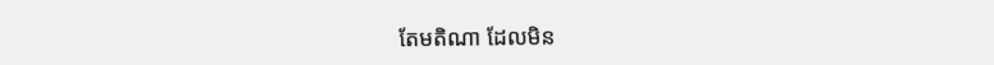តែមតិណា ដែលមិន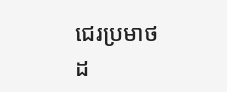ជេរប្រមាថដ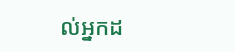ល់អ្នកដ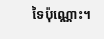ទៃប៉ុណ្ណោះ។